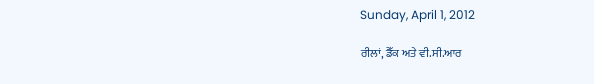Sunday, April 1, 2012

ਰੀਲਾਂ, ਡੈੱਕ ਅਤੇ ਵੀ.ਸੀ.ਆਰ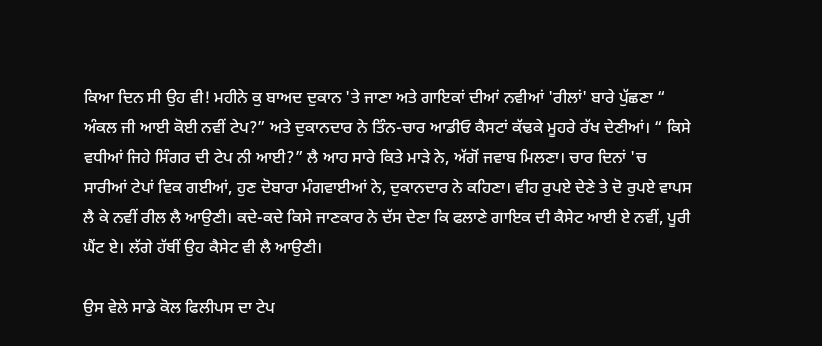ਕਿਆ ਦਿਨ ਸੀ ਉਹ ਵੀ! ਮਹੀਨੇ ਕੁ ਬਾਅਦ ਦੁਕਾਨ 'ਤੇ ਜਾਣਾ ਅਤੇ ਗਾਇਕਾਂ ਦੀਆਂ ਨਵੀਆਂ 'ਰੀਲਾਂ' ਬਾਰੇ ਪੁੱਛਣਾ “ ਅੰਕਲ ਜੀ ਆਈ ਕੋਈ ਨਵੀਂ ਟੇਪ?” ਅਤੇ ਦੁਕਾਨਦਾਰ ਨੇ ਤਿੰਨ-ਚਾਰ ਆਡੀਓ ਕੈਸਟਾਂ ਕੱਢਕੇ ਮੂਹਰੇ ਰੱਖ ਦੇਣੀਆਂ। “ ਕਿਸੇ ਵਧੀਆਂ ਜਿਹੇ ਸਿੰਗਰ ਦੀ ਟੇਪ ਨੀ ਆਈ?” ਲੈ ਆਹ ਸਾਰੇ ਕਿਤੇ ਮਾੜੇ ਨੇ, ਅੱਗੋਂ ਜਵਾਬ ਮਿਲਣਾ। ਚਾਰ ਦਿਨਾਂ 'ਚ ਸਾਰੀਆਂ ਟੇਪਾਂ ਵਿਕ ਗਈਆਂ, ਹੁਣ ਦੋਬਾਰਾ ਮੰਗਵਾਈਆਂ ਨੇ, ਦੁਕਾਨਦਾਰ ਨੇ ਕਹਿਣਾ। ਵੀਹ ਰੁਪਏ ਦੇਣੇ ਤੇ ਦੋ ਰੁਪਏ ਵਾਪਸ ਲੈ ਕੇ ਨਵੀਂ ਰੀਲ ਲੈ ਆਉਣੀ। ਕਦੇ-ਕਦੇ ਕਿਸੇ ਜਾਣਕਾਰ ਨੇ ਦੱਸ ਦੇਣਾ ਕਿ ਫਲਾਣੇ ਗਾਇਕ ਦੀ ਕੈਸੇਟ ਆਈ ਏ ਨਵੀਂ, ਪੂਰੀ ਘੈਂਟ ਏ। ਲੱਗੇ ਹੱਥੀਂ ਉਹ ਕੈਸੇਟ ਵੀ ਲੈ ਆਉਣੀ।

ਉਸ ਵੇਲੇ ਸਾਡੇ ਕੋਲ ਫਿਲੀਪਸ ਦਾ ਟੇਪ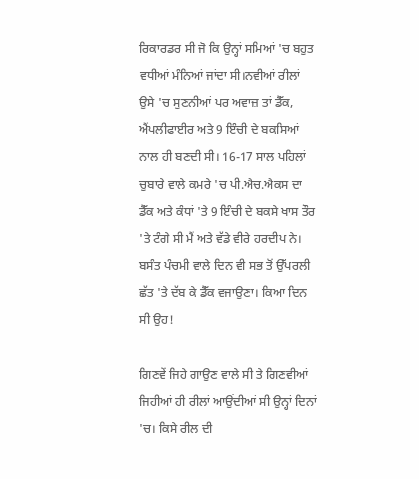ਰਿਕਾਰਡਰ ਸੀ ਜੋ ਕਿ ਉਨ੍ਹਾਂ ਸਮਿਆਂ 'ਚ ਬਹੁਤ ਵਧੀਆਂ ਮੰਨਿਆਂ ਜਾਂਦਾ ਸੀ।ਨਵੀਆਂ ਰੀਲਾਂ ਉਸੇ 'ਚ ਸੁਣਨੀਆਂ ਪਰ ਅਵਾਜ਼ ਤਾਂ ਡੈੱਕ, ਐਂਪਲੀਫਾਈਰ ਅਤੇ 9 ਇੰਚੀ ਦੇ ਬਕਸਿਆਂ ਨਾਲ ਹੀ ਬਣਦੀ ਸੀ। 16-17 ਸਾਲ ਪਹਿਲਾਂ ਚੁਬਾਰੇ ਵਾਲੇ ਕਮਰੇ 'ਚ ਪੀ.ਐਚ.ਐਕਸ ਦਾ ਡੈੱਕ ਅਤੇ ਕੰਧਾਂ 'ਤੇ 9 ਇੰਚੀ ਦੇ ਬਕਸੇ ਖਾਸ ਤੌਰ 'ਤੇ ਟੰਗੇ ਸੀ ਮੈਂ ਅਤੇ ਵੱਡੇ ਵੀਰੇ ਹਰਦੀਪ ਨੇ। ਬਸੰਤ ਪੰਚਮੀ ਵਾਲੇ ਦਿਨ ਵੀ ਸਭ ਤੋਂ ਉੱਪਰਲੀ ਛੱਤ 'ਤੇ ਦੱਬ ਕੇ ਡੈੱਕ ਵਜਾਉਣਾ। ਕਿਆ ਦਿਨ ਸੀ ਉਹ!

ਗਿਣਵੇਂ ਜਿਹੇ ਗਾਉਣ ਵਾਲੇ ਸੀ ਤੇ ਗਿਣਵੀਆਂ ਜਿਹੀਆਂ ਹੀ ਰੀਲਾਂ ਆਉਂਦੀਆਂ ਸੀ ਉਨ੍ਹਾਂ ਦਿਨਾਂ 'ਚ। ਕਿਸੇ ਰੀਲ ਦੀ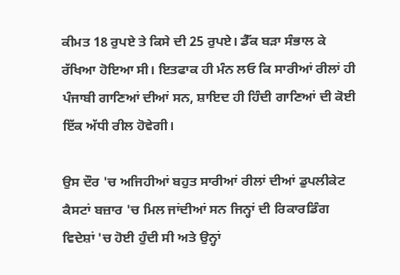ਕੀਮਤ 18 ਰੁਪਏ ਤੇ ਕਿਸੇ ਦੀ 25 ਰੁਪਏ। ਡੈੱਕ ਬੜਾ ਸੰਭਾਲ ਕੇ ਰੱਖਿਆ ਹੋਇਆ ਸੀ। ਇਤਫਾਕ ਹੀ ਮੰਨ ਲਓ ਕਿ ਸਾਰੀਆਂ ਰੀਲਾਂ ਹੀ ਪੰਜਾਬੀ ਗਾਣਿਆਂ ਦੀਆਂ ਸਨ, ਸ਼ਾਇਦ ਹੀ ਹਿੰਦੀ ਗਾਣਿਆਂ ਦੀ ਕੋਈ ਇੱਕ ਅੱਧੀ ਰੀਲ ਹੋਵੇਗੀ।

ਉਸ ਦੌਰ 'ਚ ਅਜਿਹੀਆਂ ਬਹੁਤ ਸਾਰੀਆਂ ਰੀਲਾਂ ਦੀਆਂ ਡੁਪਲੀਕੇਟ ਕੈਸਟਾਂ ਬਜ਼ਾਰ 'ਚ ਮਿਲ ਜਾਂਦੀਆਂ ਸਨ ਜਿਨ੍ਹਾਂ ਦੀ ਰਿਕਾਰਡਿੰਗ ਵਿਦੇਸ਼ਾਂ 'ਚ ਹੋਈ ਹੁੰਦੀ ਸੀ ਅਤੇ ਉਨ੍ਹਾਂ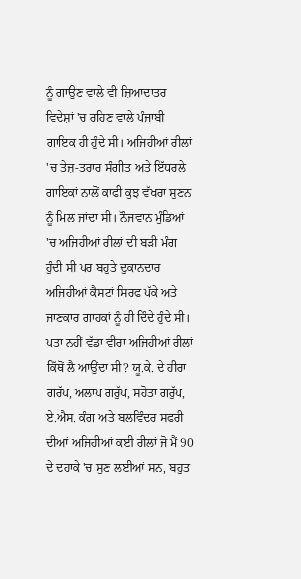ਨੂੰ ਗਾਉਣ ਵਾਲੇ ਵੀ ਜ਼ਿਆਦਾਤਰ ਵਿਦੇਸ਼ਾਂ 'ਚ ਰਹਿਣ ਵਾਲੇ ਪੰਜਾਬੀ ਗਾਇਕ ਹੀ ਹੁੰਦੇ ਸੀ। ਅਜਿਹੀਆਂ ਰੀਲਾਂ 'ਚ ਤੇਜ਼-ਤਰਾਰ ਸੰਗੀਤ ਅਤੇ ਇੱਧਰਲੇ ਗਾਇਕਾਂ ਨਾਲੋਂ ਕਾਫੀ ਕੁਝ ਵੱਖਰਾ ਸੁਣਨ ਨੂੰ ਮਿਲ ਜਾਂਦਾ ਸੀ। ਨੌਜਵਾਨ ਮੁੰਡਿਆਂ 'ਚ ਅਜਿਹੀਆਂ ਰੀਲਾਂ ਦੀ ਬੜੀ ਮੰਗ ਹੁੰਦੀ ਸੀ ਪਰ ਬਹੁਤੇ ਦੁਕਾਨਦਾਰ ਅਜਿਹੀਆਂ ਕੈਸਟਾਂ ਸਿਰਫ ਪੱਕੇ ਅਤੇ ਜਾਣਕਾਰ ਗਾਹਕਾਂ ਨੂੰ ਹੀ ਦਿੰਦੇ ਹੁੰਦੇ ਸੀ। ਪਤਾ ਨਹੀਂ ਵੱਡਾ ਵੀਰਾ ਅਜਿਹੀਆਂ ਰੀਲਾਂ ਕਿੱਥੋਂ ਲੈ ਆਉਂਦਾ ਸੀ? ਯੂ.ਕੇ. ਦੇ ਹੀਰਾ ਗਰੱਪ, ਅਲਾਪ ਗਰੁੱਪ, ਸਹੋਤਾ ਗਰੁੱਪ, ਏ.ਐਸ. ਕੰਗ ਅਤੇ ਬਲਵਿੰਦਰ ਸਫਰੀ ਦੀਆਂ ਅਜਿਹੀਆਂ ਕਈ ਰੀਲਾਂ ਜੋ ਮੈਂ 90 ਦੇ ਦਹਾਕੇ 'ਚ ਸੁਣ ਲਈਆਂ ਸਨ, ਬਹੁਤ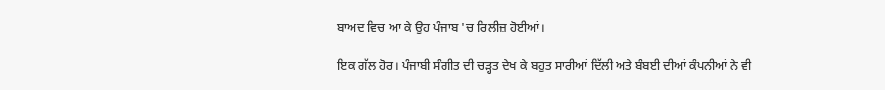ਬਾਅਦ ਵਿਚ ਆ ਕੇ ਉਹ ਪੰਜਾਬ 'ਚ ਰਿਲੀਜ਼ ਹੋਈਆਂ।

ਇਕ ਗੱਲ ਹੋਰ। ਪੰਜਾਬੀ ਸੰਗੀਤ ਦੀ ਚੜ੍ਹਤ ਦੇਖ ਕੇ ਬਹੁਤ ਸਾਰੀਆਂ ਦਿੱਲੀ ਅਤੇ ਬੰਬਈ ਦੀਆਂ ਕੰਪਨੀਆਂ ਨੇ ਵੀ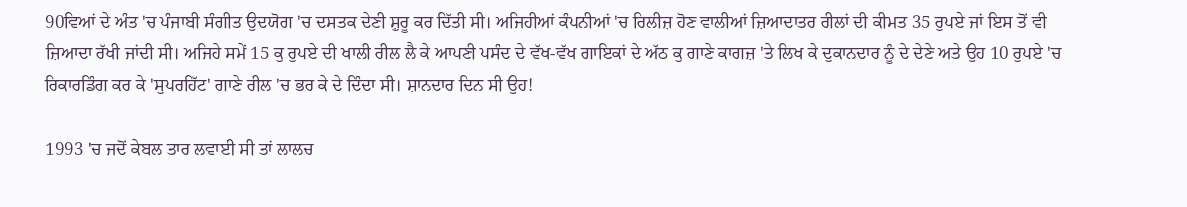90ਵਿਆਂ ਦੇ ਅੰਤ 'ਚ ਪੰਜਾਬੀ ਸੰਗੀਤ ਉਦਯੋਗ 'ਚ ਦਸਤਕ ਦੇਣੀ ਸ਼ੁਰੂ ਕਰ ਦਿੱਤੀ ਸੀ। ਅਜਿਹੀਆਂ ਕੰਪਨੀਆਂ 'ਚ ਰਿਲੀਜ਼ ਹੋਣ ਵਾਲੀਆਂ ਜ਼ਿਆਦਾਤਰ ਰੀਲਾਂ ਦੀ ਕੀਮਤ 35 ਰੁਪਏ ਜਾਂ ਇਸ ਤੋਂ ਵੀ ਜ਼ਿਆਦਾ ਰੱਖੀ ਜਾਂਦੀ ਸੀ। ਅਜਿਹੇ ਸਮੇਂ 15 ਕੁ ਰੁਪਏ ਦੀ ਖਾਲੀ ਰੀਲ ਲੈ ਕੇ ਆਪਣੀ ਪਸੰਦ ਦੇ ਵੱਖ-ਵੱਖ ਗਾਇਕਾਂ ਦੇ ਅੱਠ ਕੁ ਗਾਣੇ ਕਾਗਜ਼ 'ਤੇ ਲਿਖ ਕੇ ਦੁਕਾਨਦਾਰ ਨੂੰ ਦੇ ਦੇਣੇ ਅਤੇ ਉਹ 10 ਰੁਪਏ 'ਚ ਰਿਕਾਰਡਿੰਗ ਕਰ ਕੇ 'ਸੁਪਰਹਿੱਟ' ਗਾਣੇ ਰੀਲ 'ਚ ਭਰ ਕੇ ਦੇ ਦਿੰਦਾ ਸੀ। ਸ਼ਾਨਦਾਰ ਦਿਨ ਸੀ ਉਹ!

1993 'ਚ ਜਦੋਂ ਕੇਬਲ ਤਾਰ ਲਵਾਈ ਸੀ ਤਾਂ ਲਾਲਚ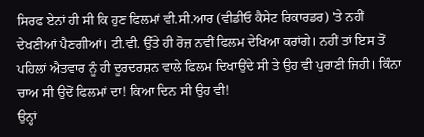ਸਿਰਫ ਏਨਾਂ ਹੀ ਸੀ ਕਿ ਹੁਣ ਫਿਲਮਾਂ ਵੀ.ਸੀ.ਆਰ (ਵੀਡੀਓ ਕੈਸੇਟ ਰਿਕਾਰਡਰ) 'ਤੇ ਨਹੀਂ ਦੇਖਣੀਆਂ ਪੈਣਗੀਆਂ। ਟੀ.ਵੀ. ਉੱਤੇ ਹੀ ਰੋਜ਼ ਨਵੀਂ ਫਿਲਮ ਦੇਖਿਆ ਕਰਾਂਗੇ। ਨਹੀਂ ਤਾਂ ਇਸ ਤੋਂ ਪਹਿਲਾਂ ਐਤਵਾਰ ਨੂੰ ਹੀ ਦੂਰਦਰਸ਼ਨ ਵਾਲੇ ਫਿਲਮ ਦਿਖਾਉਂਦੇ ਸੀ ਤੇ ਉਹ ਵੀ ਪੁਰਾਣੀ ਜਿਹੀ। ਕਿੰਨਾ ਚਾਅ ਸੀ ਉਦੋਂ ਫਿਲਮਾਂ ਦਾ! ਕਿਆ ਦਿਨ ਸੀ ਉਹ ਵੀ!
ਉਨ੍ਹਾਂ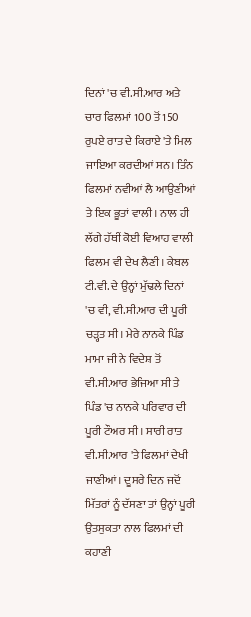ਦਿਨਾਂ 'ਚ ਵੀ.ਸੀ.ਆਰ ਅਤੇ ਚਾਰ ਫਿਲਮਾਂ 100 ਤੋਂ 150 ਰੁਪਏ ਰਾਤ ਦੇ ਕਿਰਾਏ 'ਤੇ ਮਿਲ ਜਾਇਆ ਕਰਦੀਆਂ ਸਨ। ਤਿੰਨ ਫਿਲਮਾਂ ਨਵੀਆਂ ਲੈ ਆਉਣੀਆਂ ਤੇ ਇਕ ਭੂਤਾਂ ਵਾਲੀ। ਨਾਲ ਹੀ ਲੱਗੇ ਹੱਥੀਂ ਕੋਈ ਵਿਆਹ ਵਾਲੀ ਫਿਲਮ ਵੀ ਦੇਖ ਲੈਣੀ। ਕੇਬਲ ਟੀ.ਵੀ. ਦੇ ਉਨ੍ਹਾਂ ਮੁੱਢਲੇ ਦਿਨਾਂ 'ਚ ਵੀ, ਵੀ.ਸੀ.ਆਰ ਦੀ ਪੂਰੀ ਚੜ੍ਹਤ ਸੀ। ਮੇਰੇ ਨਾਨਕੇ ਪਿੰਡ ਮਾਮਾ ਜੀ ਨੇ ਵਿਦੇਸ਼ ਤੋਂ ਵੀ.ਸੀ.ਆਰ ਭੇਜਿਆ ਸੀ ਤੇ ਪਿੰਡ 'ਚ ਨਾਨਕੇ ਪਰਿਵਾਰ ਦੀ ਪੂਰੀ ਟੌਅਰ ਸੀ। ਸਾਰੀ ਰਾਤ ਵੀ.ਸੀ.ਆਰ 'ਤੇ ਫਿਲਮਾਂ ਦੇਖੀ ਜਾਣੀਆਂ। ਦੂਸਰੇ ਦਿਨ ਜਦੋਂ ਮਿੱਤਰਾਂ ਨੂੰ ਦੱਸਣਾ ਤਾਂ ਉਨ੍ਹਾਂ ਪੂਰੀ ਉਤਸੁਕਤਾ ਨਾਲ ਫਿਲਮਾਂ ਦੀ ਕਹਾਣੀ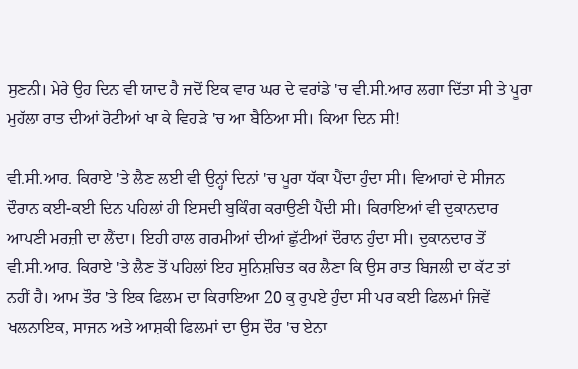ਸੁਣਨੀ। ਮੇਰੇ ਉਹ ਦਿਨ ਵੀ ਯਾਦ ਹੈ ਜਦੋਂ ਇਕ ਵਾਰ ਘਰ ਦੇ ਵਰਾਂਡੇ 'ਚ ਵੀ.ਸੀ.ਆਰ ਲਗਾ ਦਿੱਤਾ ਸੀ ਤੇ ਪੂਰਾ ਮੁਹੱਲਾ ਰਾਤ ਦੀਆਂ ਰੋਟੀਆਂ ਖਾ ਕੇ ਵਿਹੜੇ 'ਚ ਆ ਬੈਠਿਆ ਸੀ। ਕਿਆ ਦਿਨ ਸੀ!

ਵੀ.ਸੀ.ਆਰ. ਕਿਰਾਏ 'ਤੇ ਲੈਣ ਲਈ ਵੀ ਉਨ੍ਹਾਂ ਦਿਨਾਂ 'ਚ ਪੂਰਾ ਧੱਕਾ ਪੈਂਦਾ ਹੁੰਦਾ ਸੀ। ਵਿਆਹਾਂ ਦੇ ਸੀਜਨ ਦੌਰਾਨ ਕਈ-ਕਈ ਦਿਨ ਪਹਿਲਾਂ ਹੀ ਇਸਦੀ ਬੁਕਿੰਗ ਕਰਾਉਣੀ ਪੈਂਦੀ ਸੀ। ਕਿਰਾਇਆਂ ਵੀ ਦੁਕਾਨਦਾਰ ਆਪਣੀ ਮਰਜ਼ੀ ਦਾ ਲੈਂਦਾ। ਇਹੀ ਹਾਲ ਗਰਮੀਆਂ ਦੀਆਂ ਛੁੱਟੀਆਂ ਦੌਰਾਨ ਹੁੰਦਾ ਸੀ। ਦੁਕਾਨਦਾਰ ਤੋਂ ਵੀ.ਸੀ.ਆਰ. ਕਿਰਾਏ 'ਤੇ ਲੈਣ ਤੋਂ ਪਹਿਲਾਂ ਇਹ ਸੁਨਿਸ਼ਚਿਤ ਕਰ ਲੈਣਾ ਕਿ ਉਸ ਰਾਤ ਬਿਜਲੀ ਦਾ ਕੱਟ ਤਾਂ ਨਹੀਂ ਹੈ। ਆਮ ਤੌਰ 'ਤੇ ਇਕ ਫਿਲਮ ਦਾ ਕਿਰਾਇਆ 20 ਕੁ ਰੁਪਏ ਹੁੰਦਾ ਸੀ ਪਰ ਕਈ ਫਿਲਮਾਂ ਜਿਵੇਂ ਖਲਨਾਇਕ, ਸਾਜਨ ਅਤੇ ਆਸ਼ਕੀ ਫਿਲਮਾਂ ਦਾ ਉਸ ਦੌਰ 'ਚ ਏਨਾ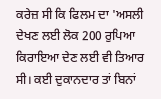ਕਰੇਜ਼ ਸੀ ਕਿ ਫਿਲਮ ਦਾ 'ਅਸਲੀ ਦੇਖਣ ਲਈ ਲੋਕ 200 ਰੁਪਿਆ ਕਿਰਾਇਆ ਦੇਣ ਲਈ ਵੀ ਤਿਆਰ ਸੀ। ਕਈ ਦੁਕਾਨਦਾਰ ਤਾਂ ਬਿਨਾਂ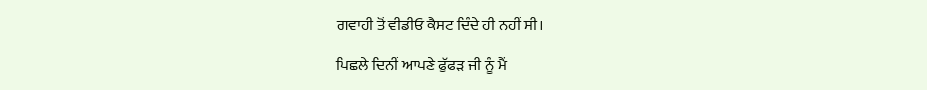ਗਵਾਹੀ ਤੋਂ ਵੀਡੀਓ ਕੈਸਟ ਦਿੰਦੇ ਹੀ ਨਹੀਂ ਸੀ।

ਪਿਛਲੇ ਦਿਨੀਂ ਆਪਣੇ ਫੁੱਫੜ ਜੀ ਨੂੰ ਮੈਂ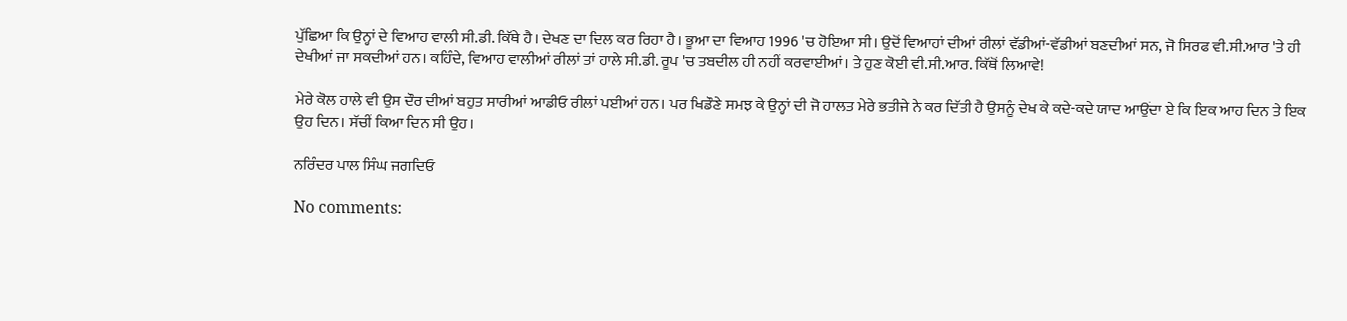ਪੁੱਛਿਆ ਕਿ ਉਨ੍ਹਾਂ ਦੇ ਵਿਆਹ ਵਾਲੀ ਸੀ.ਡੀ. ਕਿੱਥੇ ਹੈ। ਦੇਖਣ ਦਾ ਦਿਲ ਕਰ ਰਿਹਾ ਹੈ। ਭੂਆ ਦਾ ਵਿਆਹ 1996 'ਚ ਹੋਇਆ ਸੀ। ਉਦੋਂ ਵਿਆਹਾਂ ਦੀਆਂ ਰੀਲਾਂ ਵੱਡੀਆਂ-ਵੱਡੀਆਂ ਬਣਦੀਆਂ ਸਨ, ਜੋ ਸਿਰਫ ਵੀ.ਸੀ.ਆਰ 'ਤੇ ਹੀ ਦੇਖੀਆਂ ਜਾ ਸਕਦੀਆਂ ਹਨ। ਕਹਿੰਦੇ, ਵਿਆਹ ਵਾਲੀਆਂ ਰੀਲਾਂ ਤਾਂ ਹਾਲੇ ਸੀ.ਡੀ. ਰੂਪ 'ਚ ਤਬਦੀਲ ਹੀ ਨਹੀਂ ਕਰਵਾਈਆਂ। ਤੇ ਹੁਣ ਕੋਈ ਵੀ.ਸੀ.ਆਰ. ਕਿੱਥੋਂ ਲਿਆਵੇ!

ਮੇਰੇ ਕੋਲ ਹਾਲੇ ਵੀ ਉਸ ਦੌਰ ਦੀਆਂ ਬਹੁਤ ਸਾਰੀਆਂ ਆਡੀਓ ਰੀਲਾਂ ਪਈਆਂ ਹਨ। ਪਰ ਖਿਡੌਣੇ ਸਮਝ ਕੇ ਉਨ੍ਹਾਂ ਦੀ ਜੋ ਹਾਲਤ ਮੇਰੇ ਭਤੀਜੇ ਨੇ ਕਰ ਦਿੱਤੀ ਹੈ ਉਸਨੂੰ ਦੇਖ ਕੇ ਕਦੇ-ਕਦੇ ਯਾਦ ਆਉਂਦਾ ਏ ਕਿ ਇਕ ਆਹ ਦਿਨ ਤੇ ਇਕ ਉਹ ਦਿਨ। ਸੱਚੀਂ ਕਿਆ ਦਿਨ ਸੀ ਉਹ।

ਨਰਿੰਦਰ ਪਾਲ ਸਿੰਘ ਜਗਦਿਓ

No comments: